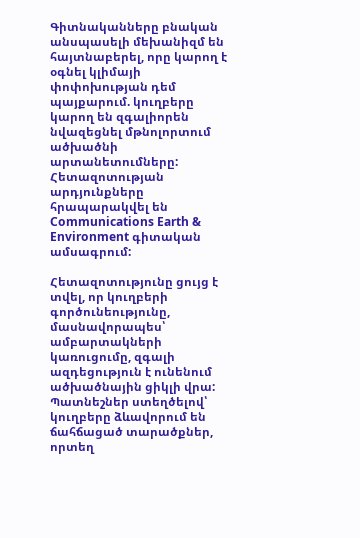Գիտնականները բնական անսպասելի մեխանիզմ են հայտնաբերել, որը կարող է օգնել կլիմայի փոփոխության դեմ պայքարում. կուղբերը կարող են զգալիորեն նվազեցնել մթնոլորտում ածխածնի արտանետումները: Հետազոտության արդյունքները հրապարակվել են Communications Earth & Environment գիտական ամսագրում:

Հետազոտությունը ցույց է տվել, որ կուղբերի գործունեությունը, մասնավորապես՝ ամբարտակների կառուցումը, զգալի ազդեցություն է ունենում ածխածնային ցիկլի վրա: Պատնեշներ ստեղծելով՝ կուղբերը ձևավորում են ճահճացած տարածքներ, որտեղ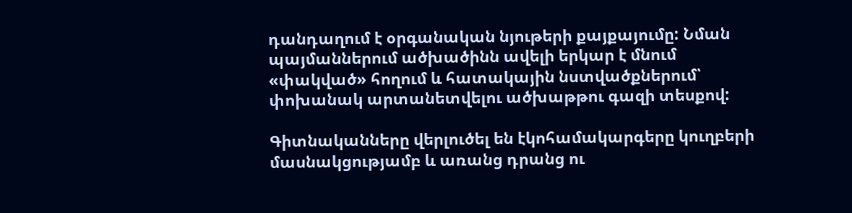դանդաղում է օրգանական նյութերի քայքայումը: Նման պայմաններում ածխածինն ավելի երկար է մնում «փակված» հողում և հատակային նստվածքներում՝ փոխանակ արտանետվելու ածխաթթու գազի տեսքով:

Գիտնականները վերլուծել են էկոհամակարգերը կուղբերի մասնակցությամբ և առանց դրանց ու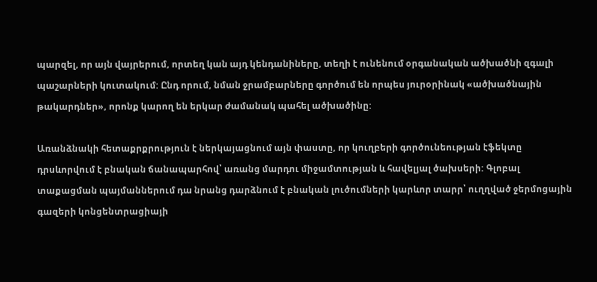պարզել, որ այն վայրերում, որտեղ կան այդ կենդանիները, տեղի է ունենում օրգանական ածխածնի զգալի պաշարների կուտակում: Ընդ որում, նման ջրամբարները գործում են որպես յուրօրինակ «ածխածնային թակարդներ», որոնք կարող են երկար ժամանակ պահել ածխածինը:

Առանձնակի հետաքրքրություն է ներկայացնում այն փաստը, որ կուղբերի գործունեության էֆեկտը դրսևորվում է բնական ճանապարհով՝ առանց մարդու միջամտության և հավելյալ ծախսերի: Գլոբալ տաքացման պայմաններում դա նրանց դարձնում է բնական լուծումների կարևոր տարր՝ ուղղված ջերմոցային գազերի կոնցենտրացիայի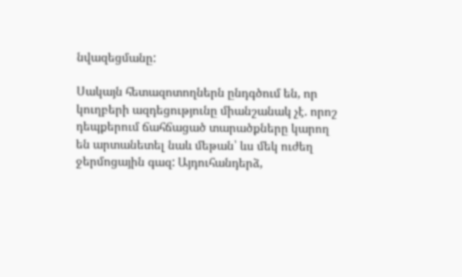նվազեցմանը:

Սակայն հետազոտողներն ընդգծում են, որ կուղբերի ազդեցությունը միանշանակ չէ. որոշ դեպքերում ճահճացած տարածքները կարող են արտանետել նաև մեթան՝ ևս մեկ ուժեղ ջերմոցային գազ: Այդուհանդերձ,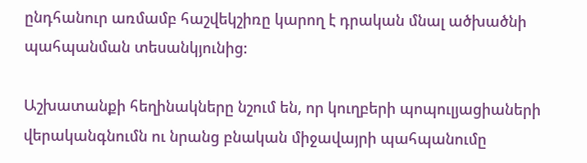ընդհանուր առմամբ հաշվեկշիռը կարող է դրական մնալ ածխածնի պահպանման տեսանկյունից:

Աշխատանքի հեղինակները նշում են, որ կուղբերի պոպուլյացիաների վերականգնումն ու նրանց բնական միջավայրի պահպանումը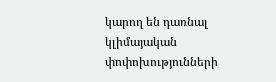կարող են դառնալ կլիմայական փոփոխությունների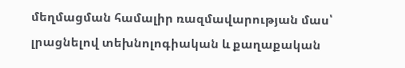մեղմացման համալիր ռազմավարության մաս՝ լրացնելով տեխնոլոգիական և քաղաքական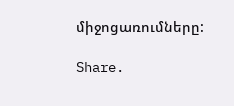միջոցառումները:

Share.